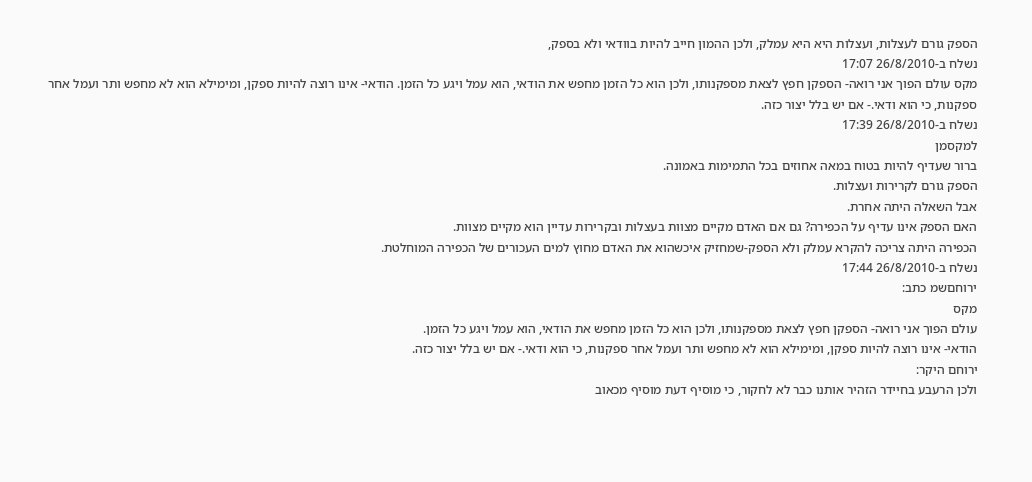הספק גורם לעצלות, ועצלות היא היא עמלק, ולכן ההמון חייב להיות בוודאי ולא בספק,
נשלח ב-26/8/2010 17:07
מקס עולם הפוך אני רואה- הספקן חפץ לצאת מספקנותו, ולכן הוא כל הזמן מחפש את הודאי, הוא עמל ויגע כל הזמן. הודאי- אינו רוצה להיות ספקן, ומימילא הוא לא מחפש ותר ועמל אחר ספקנות, כי הוא ודאי.- אם יש בלל יצור כזה.
נשלח ב-26/8/2010 17:39
למקסמן
ברור שעדיף להיות בטוח במאה אחוזים בכל התמימות באמונה.
הספק גורם לקרירות ועצלות.
אבל השאלה היתה אחרת.
האם הספק אינו עדיף על הכפירה? גם אם האדם מקיים מצוות בעצלות ובקרירות עדיין הוא מקיים מצוות.
הכפירה היתה צריכה להקרא עמלק ולא הספק-שמחזיק איכשהוא את האדם מחוץ למים העכורים של הכפירה המוחלטת.
נשלח ב-26/8/2010 17:44
ירוחםשמ כתב:
מקס
עולם הפוך אני רואה- הספקן חפץ לצאת מספקנותו, ולכן הוא כל הזמן מחפש את הודאי, הוא עמל ויגע כל הזמן.
הודאי- אינו רוצה להיות ספקן, ומימילא הוא לא מחפש ותר ועמל אחר ספקנות, כי הוא ודאי.- אם יש בלל יצור כזה.
ירוחם היקר:
ולכן הרעבע בחיידר הזהיר אותנו כבר לא לחקור, כי מוסיף דעת מוסיף מכאוב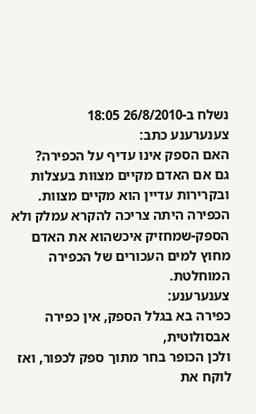נשלח ב-26/8/2010 18:05
צענערענע כתב:
האם הספק אינו עדיף על הכפירה?
גם אם האדם מקיים מצוות בעצלות ובקרירות עדיין הוא מקיים מצוות.
הכפירה היתה צריכה להקרא עמלק ולא הספק-שמחזיק איכשהוא את האדם מחוץ למים העכורים של הכפירה המוחלטת.
צענערענע:
כפירה בא בגלל הספק, אין כפירה אבסולוטית,
ולכן הכופר בחר מתוך ספק לכפור, ואז לוקח את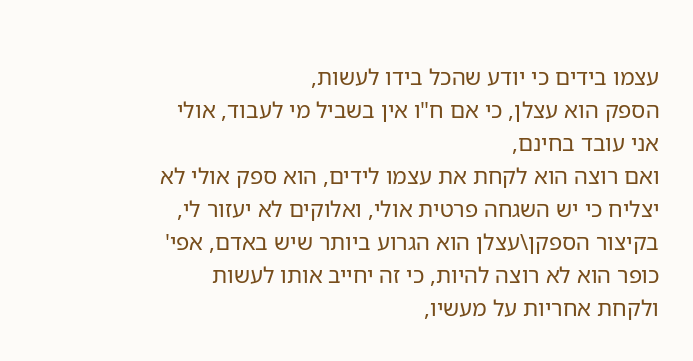עצמו בידים כי יודע שהכל בידו לעשות,
הספק הוא עצלן, כי אם ח"ו אין בשביל מי לעבוד, אולי אני עובד בחינם,
ואם רוצה הוא לקחת את עצמו לידים, הוא ספק אולי לא יצליח כי יש השגחה פרטית אולי, ואלוקים לא יעזור לי,
בקיצור הספקן\עצלן הוא הגרוע ביותר שיש באדם, אפי' כופר הוא לא רוצה להיות, כי זה יחייב אותו לעשות ולקחת אחריות על מעשיו,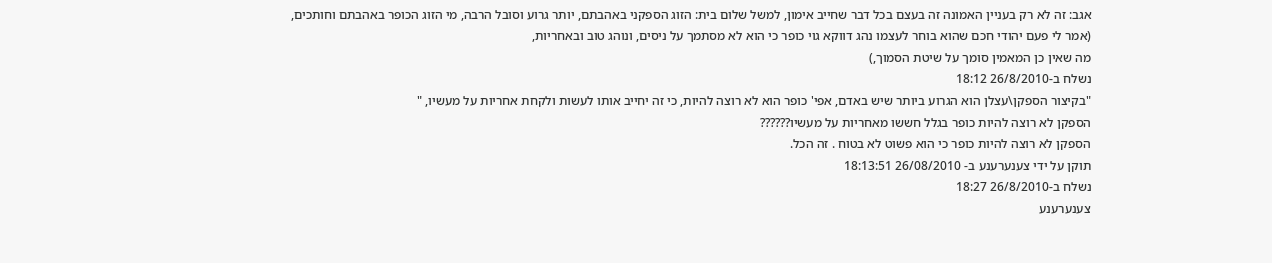אגב: זה לא רק בעניין האמונה זה בעצם בכל דבר שחייב אימון, למשל שלום בית: הזוג הספקני באהבתם, יותר גרוע וסובל הרבה, מי הזוג הכופר באהבתם וחותכים,
(אמר לי פעם יהודי חכם שהוא בוחר לעצמו נהג דווקא גוי כופר כי הוא לא מסתמך על ניסים, ונוהג טוב ובאחריות,
מה שאין כן המאמין סומך על שיטת הסמוך,)
נשלח ב-26/8/2010 18:12
"בקיצור הספקן\עצלן הוא הגרוע ביותר שיש באדם, אפי' כופר הוא לא רוצה להיות, כי זה יחייב אותו לעשות ולקחת אחריות על מעשיו, "
הספקן לא רוצה להיות כופר בגלל חששו מאחריות על מעשיו??????
הספקן לא רוצה להיות כופר כי הוא פשוט לא בטוח . זה הכל.
תוקן על ידי צענערענע ב- 26/08/2010 18:13:51
נשלח ב-26/8/2010 18:27
צענערענע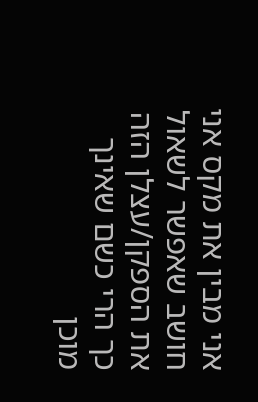אני מבין את מקס אני חושב שאפשר לשאול את הספקן/עצלן הזה כך הרי כשם שאינך מוכן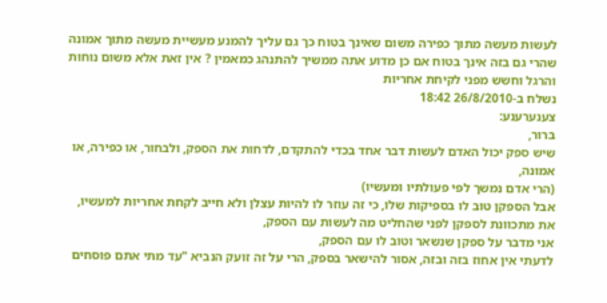לעשות מעשה מתוך כפירה משום שאינך בטוח כך גם עליך להמנע מעשיית מעשה מתוך אמונה שהרי גם בזה אינך בטוח אם כן מדוע אתה ממשיך להתנהג כמאמין ? אין זאת אלא משום נוחות והרגל וחשש מפני לקיחת אחריות
נשלח ב-26/8/2010 18:42
צענערענע:
ברור,
שיש ספק יכול האדם לעשות דבר אחד בכדי להתקדם, לדחות את הספק, ולבחור, או כפירה, או אמונה,
(הרי אדם נמשך לפי פעולתיו ומעשיו)
אבל הספקן טוב לו בספיקות שלו, כי זה עוזר לו להיות עצלן ולא חייב לקחת אחריות למעשיו,
את מתכוונת לספקן לפני שהחליט מה לעשות עם הספק,
אני מדבר על ספקן שנשאר וטוב לו עם הספק,
לדעתי אין אחוז בזה ובזה, אסור להישאר בספק, הרי על זה זועק הנביא "עד מתי אתם פוסחים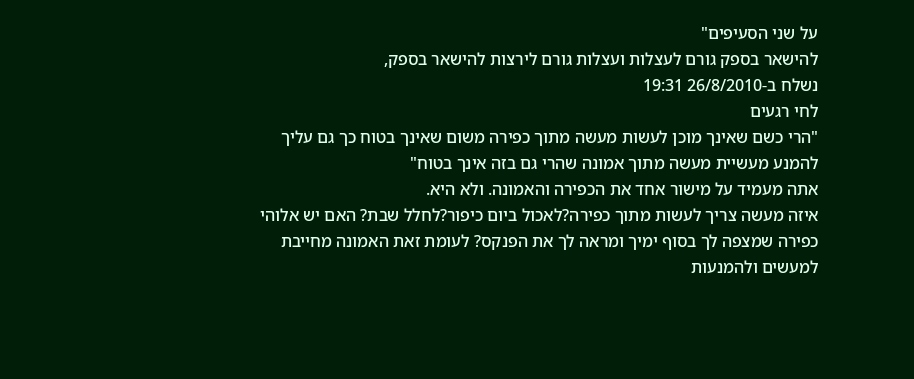על שני הסעיפים"
להישאר בספק גורם לעצלות ועצלות גורם לירצות להישאר בספק,
נשלח ב-26/8/2010 19:31
לחי רגעים
"הרי כשם שאינך מוכן לעשות מעשה מתוך כפירה משום שאינך בטוח כך גם עליך להמנע מעשיית מעשה מתוך אמונה שהרי גם בזה אינך בטוח"
אתה מעמיד על מישור אחד את הכפירה והאמונה. ולא היא.
איזה מעשה צריך לעשות מתוך כפירה?לאכול ביום כיפור?לחלל שבת? האם יש אלוהי כפירה שמצפה לך בסוף ימיך ומראה לך את הפנקס? לעומת זאת האמונה מחייבת למעשים ולהמנעות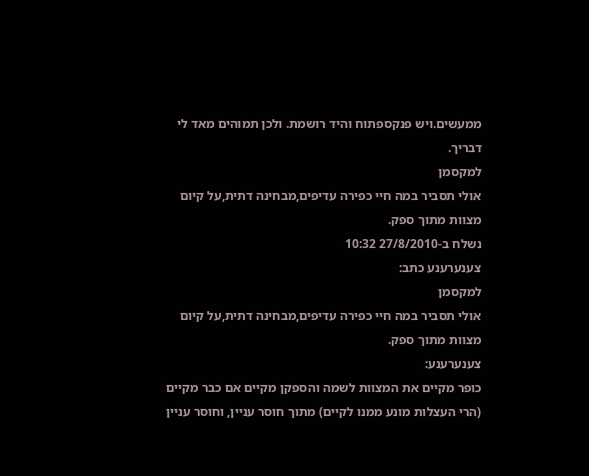ממעשים.ויש פנקספתוח והיד רושמת. ולכן תמוהים מאד לי דבריך.
למקסמן
אולי תסביר במה חיי כפירה עדיפים,מבחינה דתית,על קיום מצוות מתוך ספק.
נשלח ב-27/8/2010 10:32
צענערענע כתב:
למקסמן
אולי תסביר במה חיי כפירה עדיפים,מבחינה דתית,על קיום מצוות מתוך ספק.
צענערענע:
כופר מקיים את המצוות לשמה והספקן מקיים אם כבר מקיים (הרי העצלות מונע ממנו לקיים) מתוך חוסר עניין, וחוסר עניין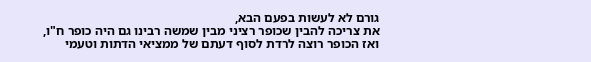גורם לא לעשות בפעם הבא,
את צריכה להבין שכופר רציני מבין שמשה רבינו גם היה כופר ח"ו, ואז הכופר רוצה לרדת לסוף דעתם של ממציאי הדתות וטעמי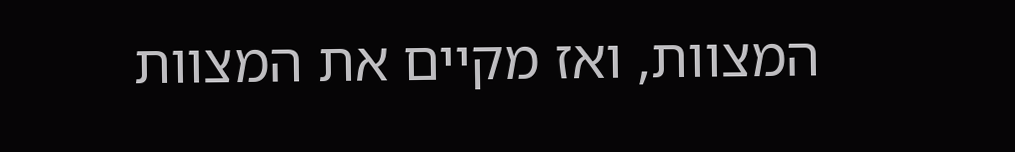המצוות, ואז מקיים את המצוות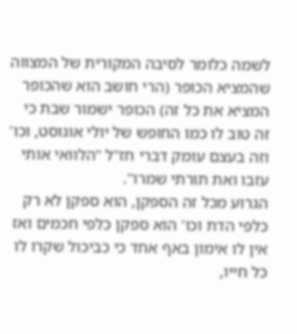לשמה כלומר לסיבה המקורית של המצווה שהמציא הכופר (הרי חושב הוא שהכופר המציא את כל זה) הכופר ישמור שבת כי זה טוב לו כמו החופש של יולי אוגוסט, וכו'
וזה בעצם עומק דברי חז"ל "הלוואי אותי עזבו ואת תורתי שמרו".
הגרוע מכל זה הספקן, הוא ספקן לא רק כלפי הדת וכו' הוא ספקן כלפי חכמים ואז אין לו אימון באף אחד כי כביכול שקרו לו כל חייו,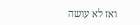ואז לא עושה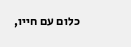כלום עם חייו,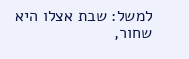למשל: שבת אצלו היא שחור,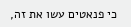כי פנאטים עשו את זה,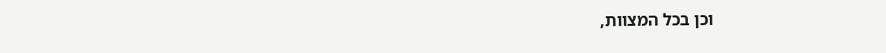וכן בכל המצוות,